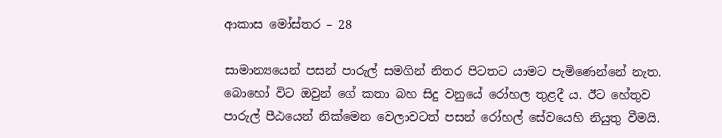ආකාස මෝස්තර – 28

සාමාන්‍යයෙන් පසන් පාරුල් සමගින් නිතර පිටතට යාමට පැමිණෙන්නේ නැත. බොහෝ විට ඔවුන් ගේ කතා බහ සිදු වනුයේ රෝහල තුළදී ය. ඊට හේතුව පාරුල් පීඨයෙන් නික්මෙන වෙලාවටත් පසන් රෝහල් සේවයෙහි නියුතු වීමයි.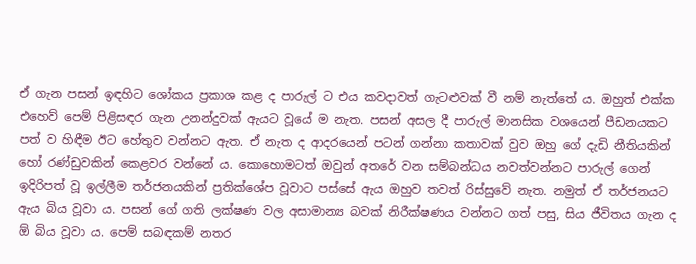ඒ ගැන පසන් ඉඳහිට ශෝකය ප්‍රකාශ කළ ද පාරුල් ට එය කවදාවත් ගැටළුවක් වී නම් නැත්තේ ය. ඔහුත් එක්ක එහෙව් පෙම් පිළිසඳර ගැන උනන්දුවක් ඇයට වූයේ ම නැත. පසන් අසල දී පාරුල් මානසික වශයෙන් පීඩනයකට පත් ව හිඳීම ඊට හේතුව වන්නට ඇත. ඒ නැත ද ආදරයෙන් පටන් ගන්නා කතාවක් වුව ඔහු ගේ දැඩි නීතියකින් හෝ රණ්ඩුවකින් කෙළවර වන්නේ ය. කොහොමටත් ඔවුන් අතරේ වන සම්බන්ධය නවත්වන්නට පාරුල් ගෙන් ඉදිරිපත් වූ ඉල්ලීම තර්ජනයකින් ප්‍රතික්ශේප වූවාට පස්සේ ඇය ඔහුව තවත් රිස්සුවේ නැත. නමුත් ඒ තර්ජනයට ඇය බිය වූවා ය. පසන් ගේ ගති ලක්ෂණ වල අසාමාන්‍ය බවක් නිරීක්ෂණය වන්නට ගත් පසු, සිය ජීවිතය ගැන ද ඕ බිය වූවා ය. පෙම් සබඳකම් නතර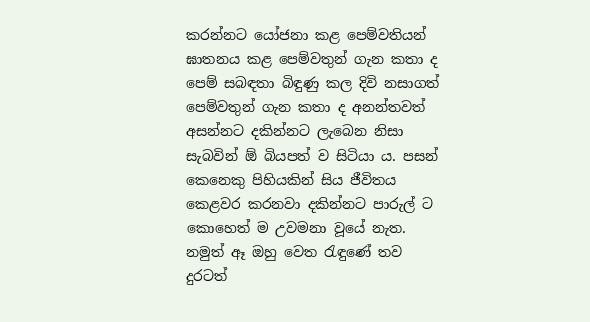කරන්නට යෝජනා කළ පෙම්වතියන් ඝාතනය කළ පෙම්වතුන් ගැන කතා ද පෙම් සබඳතා බිඳුණු කල දිවි නසාගත් පෙම්වතුන් ගැන කතා ද අනන්තවත් අසන්නට දකින්නට ලැබෙන නිසා සැබවින් ඕ බියපත් ව සිටියා ය. පසන් කෙනෙකු පිහියකින් සිය ජීවිතය කෙළවර කරනවා දකින්නට පාරුල් ට කොහෙත් ම උවමනා වූයේ නැත. නමුත් ඈ ඔහු වෙත රැඳුණේ තව දුරටත්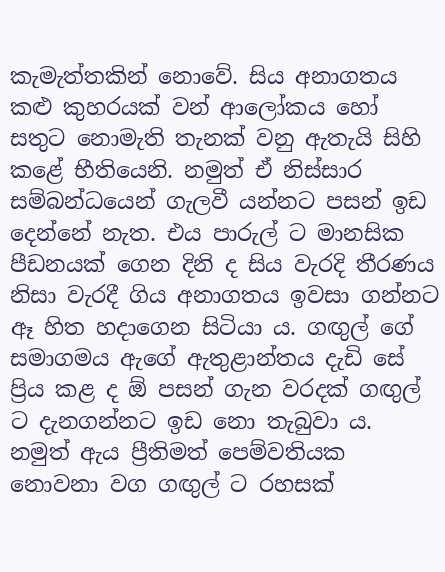කැමැත්තකින් නොවේ. සිය අනාගතය කළු කුහරයක් වන් ආලෝකය හෝ සතුට නොමැති තැනක් වනු ඇතැයි සිහි කළේ භීතියෙනි. නමුත් ඒ නිස්සාර සම්බන්ධයෙන් ගැලවී යන්නට පසන් ඉඩ දෙන්නේ නැත. එය පාරුල් ට මානසික පීඩනයක් ගෙන දිනි ද සිය වැරදි තීරණය නිසා වැරදී ගිය අනාගතය ඉවසා ගන්නට ඈ හිත හදාගෙන සිටියා ය. ගඟුල් ගේ සමාගමය ඇගේ ඇතුළාන්තය දැඩි සේ ප්‍රිය කළ ද ඕ පසන් ගැන වරදක් ගඟුල් ට දැනගන්නට ඉඩ නො තැබුවා ය. නමුත් ඇය ප්‍රීතිමත් පෙම්වතියක නොවනා වග ගඟුල් ට රහසක්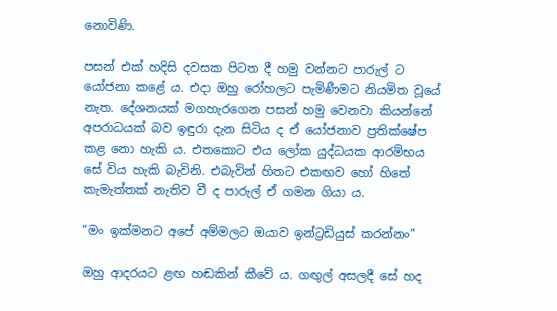නොවිණි.

පසන් එක් හදිසි දවසක පිටත දී හමු වන්නට පාරුල් ට යෝජනා කළේ ය. එදා ඔහු රෝහලට පැමිණීමට නියමිත වූයේ නැත. දේශනයක් මගහැරගෙන පසන් හමු වෙනවා කියන්නේ අපරාධයක් බව ඉඳුරා දැන සිටිය ද ඒ යෝජනාව ප්‍රතික්ෂේප කළ නො හැකි ය. එතකොට එය ලෝක යුද්ධයක ආරම්භය සේ විය හැකි බැවිනි. එබැවින් හිතට එකඟව හෝ හිතේ කැමැත්තක් නැතිව වී ද පාරුල් ඒ ගමන ගියා ය.

“මං ඉක්මනට අපේ අම්මලට ඔයාව ඉන්ට්‍රඩියුස් කරන්නං”

ඔහු ආදරයට ළඟ හඬකින් කීවේ ය. ගඟුල් අසලදී සේ හද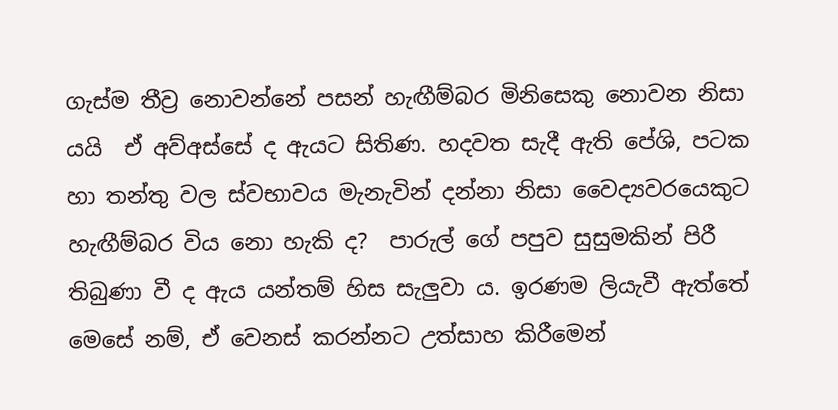ගැස්ම තීව්‍ර නොවන්නේ පසන් හැඟීම්බර මිනිසෙකු නොවන නිසා යයි  ඒ අව්අස්සේ ද ඇයට සිතිණ. හදවත සැදී ඇති පේශි, පටක හා තන්තු වල ස්වභාවය මැනැවින් දන්නා නිසා වෛද්‍යවරයෙකුට හැඟීම්බර විය නො හැකි ද?  පාරුල් ගේ පපුව සුසුමකින් පිරී තිබුණා වී ද ඇය යන්තම් හිස සැලුවා ය. ඉරණම ලියැවී ඇත්තේ මෙසේ නම්, ඒ වෙනස් කරන්නට උත්සාහ කිරීමෙන්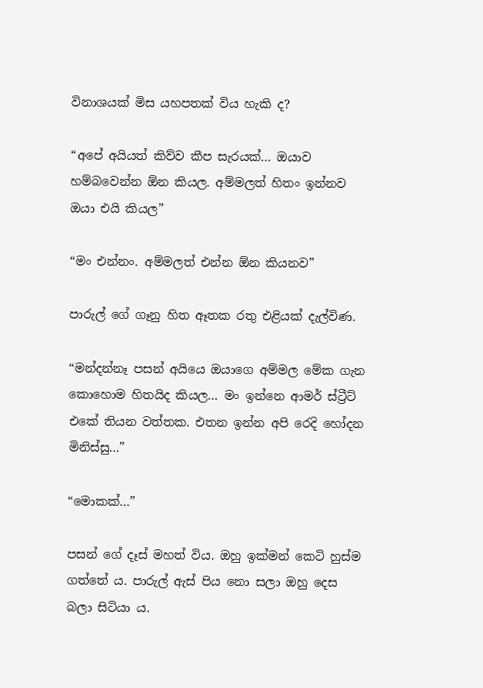විනාශයක් මිස යහපතක් විය හැකි ද?

“අපේ අයියත් කිව්ව කීප සැරයක්… ඔයාව හම්බවෙන්න ඕන කියල. අම්මලත් හිතං ඉන්නව ඔයා එයි කියල”

“මං එන්නං. අම්මලත් එන්න ඕන කියනව”

පාරුල් ගේ ගෑනු හිත ඈතක රතු එළියක් දැල්විණ.

“මන්දන්නෑ පසන් අයියෙ ඔයාගෙ අම්මල මේක ගැන කොහොම හිතයිද කියල… මං ඉන්නෙ ආමර් ස්ට්‍රීට් එකේ තියන වත්තක. එතන ඉන්න අපි රෙදි හෝදන මිනිස්සු…”

“මොකක්…”

පසන් ගේ දෑස් මහත් විය. ඔහු ඉක්මන් කෙටි හුස්ම ගත්තේ ය. පාරුල් ඇස් පිය නො සලා ඔහු දෙස බලා සිටියා ය.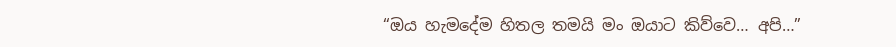“ඔය හැමදේම හිතල තමයි මං ඔයාට කිව්වෙ… අපි…”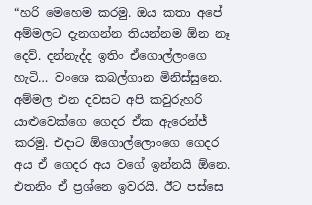“හරි මෙහෙම කරමු. ඔය කතා අපේ අම්මලට දැනගන්න තියන්නම ඕන නෑ දෙව්. දන්නැද්ද ඉතිං ඒගොල්ලංගෙ හැටි… වංශෙ කබල්ගාන මිනිස්සුනෙ. අම්මල එන දවසට අපි කවුරුහරි යාළුවෙක්ගෙ ගෙදර ඒක ඇරෙන්ජ් කරමු. එදාට ඕගොල්ලොංගෙ ගෙදර අය ඒ ගෙදර අය වගේ ඉන්නයි ඕනෙ. එතනිං ඒ ප්‍රශ්නෙ ඉවරයි. ඊට පස්සෙ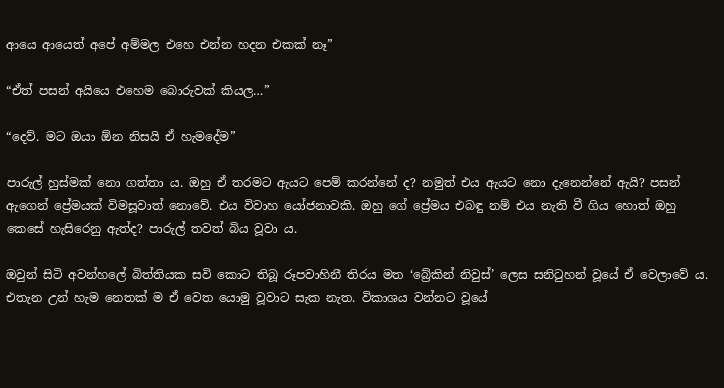ආයෙ ආයෙත් අපේ අම්මල එහෙ එන්න හදන එකක් නෑ”

“ඒත් පසන් අයියෙ එහෙම බොරුවක් කියල…”

“දෙව්. මට ඔයා ඕන නිසයි ඒ හැමදේම”

පාරුල් හුස්මක් නො ගත්තා ය. ඔහු ඒ තරමට ඇයට පෙම් කරන්නේ ද? නමුත් එය ඇයට නො දැනෙන්නේ ඇයි? පසන් ඇගෙන් ප්‍රේමයක් විමසූවාත් නොවේ. එය විවාහ යෝජනාවකි. ඔහු ගේ ප්‍රේමය එබඳු නම් එය නැති වී ගිය හොත් ඔහු කෙසේ හැසිරෙනු ඇත්ද? පාරුල් තවත් බිය වූවා ය.

ඔවුන් සිටි අවන්හලේ බිත්තියක සවි කොට තිබූ රූපවාහිනී තිරය මත ‘බ්‍රේකින් නිවුස්’ ලෙස සනිටුහන් වූයේ ඒ වෙලාවේ ය. එතැන උන් හැම නෙතක් ම ඒ වෙත යොමු වූවාට සැක නැත. විකාශය වන්නට වූයේ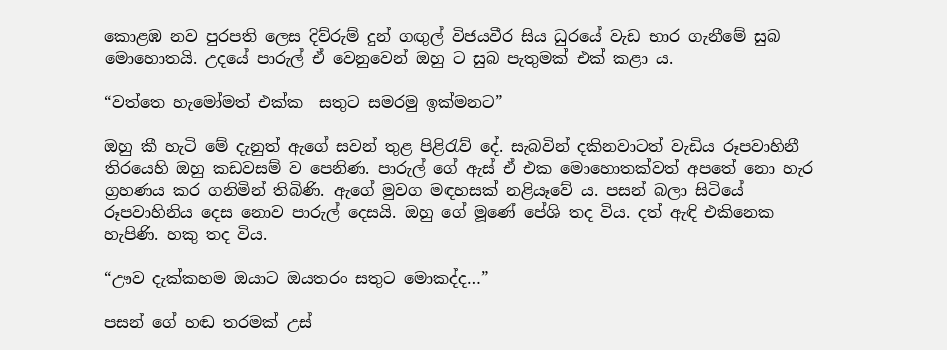කොළඹ නව පුරපති ලෙස දිව්රුම් දුන් ගඟුල් විජයවීර සිය ධුරයේ වැඩ භාර ගැනීමේ සුබ මොහොතයි. උදයේ පාරුල් ඒ වෙනුවෙන් ඔහු ට සුබ පැතුමක් එක් කළා ය.

“වත්තෙ හැමෝමත් එක්ක  සතුට සමරමු ඉක්මනට”

ඔහු කී හැටි මේ දැනුත් ඇගේ සවන් තුළ පිළිරැව් දේ. සැබවින් දකිනවාටත් වැඩිය රූපවාහිනී තිරයෙහි ඔහු කඩවසම් ව පෙනිණ. පාරුල් ගේ ඇස් ඒ එක මොහොතක්වත් අපතේ නො හැර ග්‍රහණය කර ගනිමින් තිබිණි. ඇගේ මුවග මඳහසක් නළියෑවේ ය. පසන් බලා සිටියේ රූපවාහිනිය දෙස නොව පාරුල් දෙසයි. ඔහු ගේ මූණේ පේශි තද විය. දත් ඇඳි එකිනෙක හැපිණි. හකු තද විය.

“ඌව දැක්කහම ඔයාට ඔයතරං සතුට මොකද්ද…”

පසන් ගේ හඬ තරමක් උස්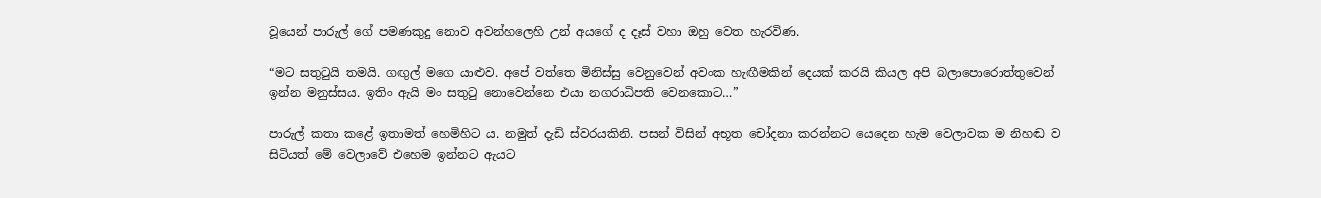වූයෙන් පාරුල් ගේ පමණකුදු නොව අවන්හලෙහි උන් අයගේ ද දෑස් වහා ඔහු වෙත හැරවිණ.

“මට සතුටුයි තමයි. ගඟුල් මගෙ යාළුව. අපේ වත්තෙ මිනිස්සු වෙනුවෙන් අවංක හැඟීමකින් දෙයක් කරයි කියල අපි බලාපොරොත්තුවෙන් ඉන්න මනුස්සය. ඉතිං ඇයි මං සතුටු නොවෙන්නෙ එයා නගරාධිපති වෙනකොට…”

පාරුල් කතා කළේ ඉතාමත් හෙමිහිට ය. නමුත් දැඩි ස්වරයකිනි. පසන් විසින් අභූත චෝදනා කරන්නට යෙදෙන හැම වෙලාවක ම නිහඬ ව සිටියත් මේ වෙලාවේ එහෙම ඉන්නට ඇයට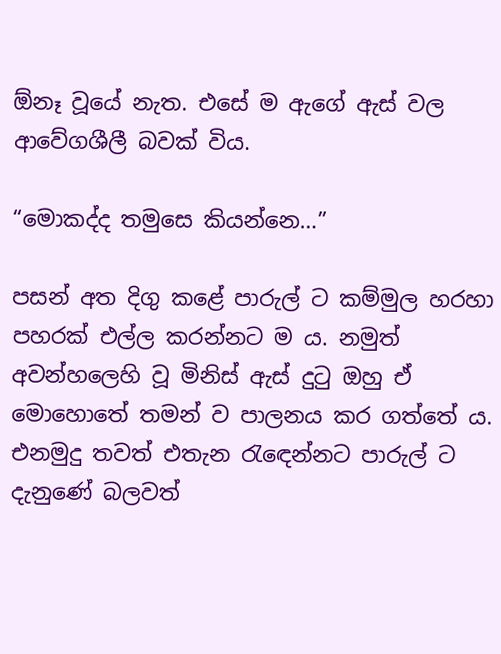ඕනෑ වූයේ නැත. එසේ ම ඇගේ ඇස් වල ආවේගශීලී බවක් විය.

“මොකද්ද තමුසෙ කියන්නෙ…”

පසන් අත දිගු කළේ පාරුල් ට කම්මුල හරහා පහරක් එල්ල කරන්නට ම ය. නමුත් අවන්හලෙහි වූ මිනිස් ඇස් දුටු ඔහු ඒ මොහොතේ තමන් ව පාලනය කර ගත්තේ ය. එනමුදු තවත් එතැන රැඳෙන්නට පාරුල් ට දැනුණේ බලවත්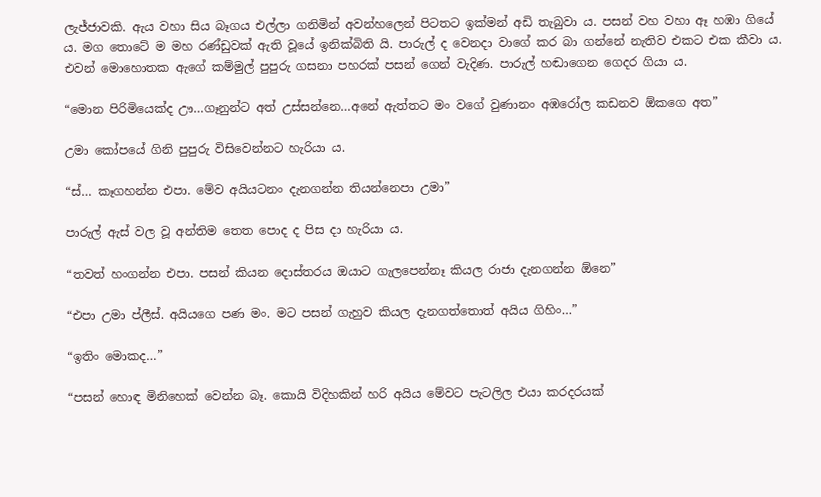ලැජ්ජාවකි. ඇය වහා සිය බෑගය එල්ලා ගනිමින් අවන්හලෙන් පිටතට ඉක්මන් අඩි තැබුවා ය. පසන් වහ වහා ඈ හඹා ගියේ ය. මග තොටේ ම මහ රණ්ඩුවක් ඇති වූයේ ඉනික්බිති යි. පාරුල් ද වෙනදා වාගේ කර බා ගන්නේ නැතිව එකට එක කීවා ය. එවන් මොහොතක ඇගේ කම්මුල් පුපුරු ගසනා පහරක් පසන් ගෙන් වැදිණ. පාරුල් හඬාගෙන ගෙදර ගියා ය.

“මොන පිරිමියෙක්ද ඌ…ගෑනුන්ට අත් උස්සන්නෙ…අනේ ඇත්තට මං වගේ වුණානං අඹරෝල කඩනව ඕකගෙ අත”

උමා කෝපයේ ගිනි පුපුරු විසිවෙන්නට හැරියා ය.

“ස්… කෑගහන්න එපා. මේව අයියටනං දැනගන්න තියන්නෙපා උමා”

පාරුල් ඇස් වල වූ අන්තිම තෙත පොද ද පිස දා හැරියා ය.

“තවත් හංගන්න එපා. පසන් කියන දොස්තරය ඔයාට ගැලපෙන්නෑ කියල රාජා දැනගන්න ඕනෙ”

“එපා උමා ප්ලීස්. අයියගෙ පණ මං. මට පසන් ගැහුව කියල දැනගත්තොත් අයිය ගිහිං…”

“ඉතිං මොකද…”

“පසන් හොඳ මිනිහෙක් වෙන්න බෑ. කොයි විදිහකින් හරි අයිය මේවට පැටලිල එයා කරදරයක්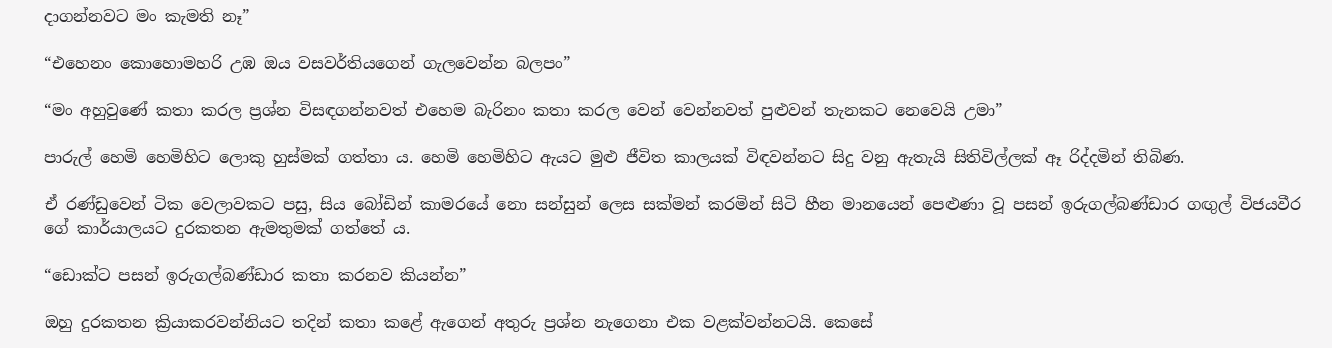දාගන්නවට මං කැමති නෑ”

“එහෙනං කොහොමහරි උඹ ඔය වසවර්තියගෙන් ගැලවෙන්න බලපං”

“මං අහුවුණේ කතා කරල ප්‍රශ්න විසඳගන්නවත් එහෙම බැරිනං කතා කරල වෙන් වෙන්නවත් පුළුවන් තැනකට නෙවෙයි උමා”

පාරුල් හෙමි හෙමිහිට ලොකු හුස්මක් ගත්තා ය. හෙමි හෙමිහිට ඇයට මුළු ජීවිත කාලයක් විඳවන්නට සිදු වනු ඇතැයි සිතිවිල්ලක් ඈ රිද්දමින් තිබිණ.

ඒ රණ්ඩුවෙන් ටික වෙලාවකට පසු, සිය බෝඩින් කාමරයේ නො සන්සුන් ලෙස සක්මන් කරමින් සිටි හීන මානයෙන් පෙළුණා වූ පසන් ඉරුගල්බණ්ඩාර ගඟුල් විජයවීර ගේ කාර්යාලයට දුරකතන ඇමතුමක් ගත්තේ ය.

“ඩොක්ට පසන් ඉරුගල්බණ්ඩාර කතා කරනව කියන්න”

ඔහු දුරකතන ක්‍රියාකරවන්නියට තදින් කතා කළේ ඇගෙන් අතුරු ප්‍රශ්න නැගෙනා එක වළක්වන්නටයි. කෙසේ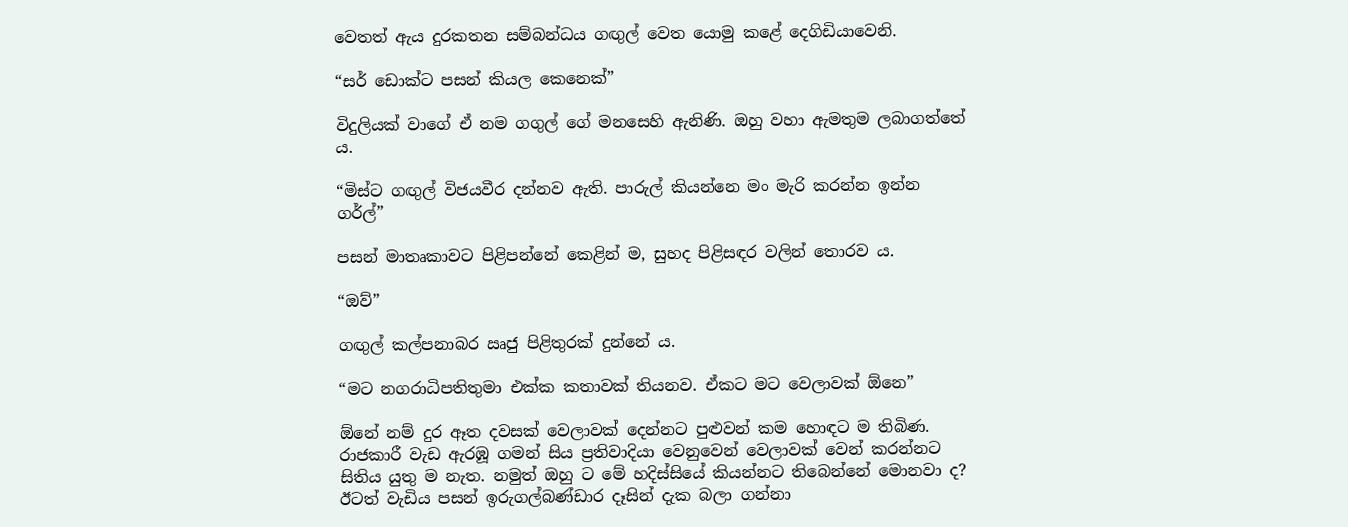වෙතත් ඇය දුරකතන සම්බන්ධය ගඟුල් වෙත යොමු කළේ දෙගිඩියාවෙනි.

“සර් ඩොක්ට පසන් කියල කෙනෙක්”

විදුලියක් වාගේ ඒ නම ගගුල් ගේ මනසෙහි ඇනිණි. ඔහු වහා ඇමතුම ලබාගත්තේ ය.

“මිස්ට ගඟුල් විජයවීර දන්නව ඇති. පාරුල් කියන්නෙ මං මැරි කරන්න ඉන්න ගර්ල්”

පසන් මාතෘකාවට පිළිපන්නේ කෙළින් ම, සුහද පිළිසඳර වලින් තොරව ය.

“ඔව්”

ගඟුල් කල්පනාබර ඍජු පිළිතුරක් දුන්නේ ය.

“මට නගරාධිපතිතුමා එක්ක කතාවක් තියනව. ඒකට මට වෙලාවක් ඕනෙ”

ඕනේ නම් දුර ඈත දවසක් වෙලාවක් දෙන්නට පුළුවන් කම හොඳට ම තිබිණ. රාජකාරී වැඩ ඇරඹූ ගමන් සිය ප්‍රතිවාදියා වෙනුවෙන් වෙලාවක් වෙන් කරන්නට සිතිය යුතු ම නැත. නමුත් ඔහු ට මේ හදිස්සියේ කියන්නට තිබෙන්නේ මොනවා ද? ඊටත් වැඩිය පසන් ඉරුගල්බණ්ඩාර දෑසින් දැක බලා ගන්නා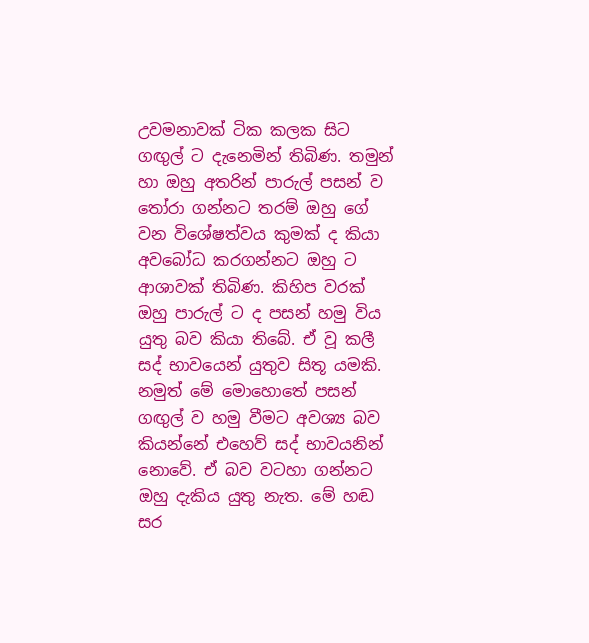උවමනාවක් ටික කලක සිට ගඟුල් ට දැනෙමින් තිබිණ. තමුන් හා ඔහු අතරින් පාරුල් පසන් ව තෝරා ගන්නට තරම් ඔහු ගේ වන විශේෂත්වය කුමක් ද කියා අවබෝධ කරගන්නට ඔහු ට ආශාවක් තිබිණ. කිහිප වරක් ඔහු පාරුල් ට ද පසන් හමු විය යුතු බව කියා තිබේ. ඒ වූ කලී සද් භාවයෙන් යුතුව සිතූ යමකි. නමුත් මේ මොහොතේ පසන් ගඟුල් ව හමු වීමට අවශ්‍ය බව කියන්නේ එහෙව් සද් භාවයනින් නොවේ. ඒ බව වටහා ගන්නට ඔහු දැකිය යුතු නැත. මේ හඬ සර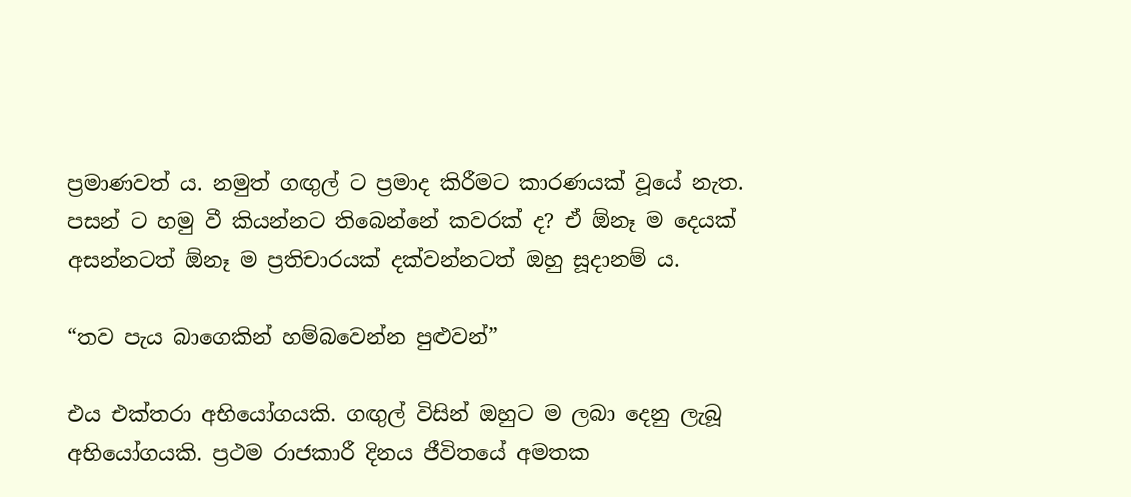ප්‍රමාණවත් ය. නමුත් ගඟුල් ට ප්‍රමාද කිරීමට කාරණයක් වූයේ නැත. පසන් ට හමු වී කියන්නට තිබෙන්නේ කවරක් ද? ඒ ඕනෑ ම දෙයක් අසන්නටත් ඕනෑ ම ප්‍රතිචාරයක් දක්වන්නටත් ඔහු සූදානම් ය.

“තව පැය බාගෙකින් හම්බවෙන්න පුළුවන්”

එය එක්තරා අභියෝගයකි. ගඟුල් විසින් ඔහුට ම ලබා දෙනු ලැබූ අභියෝගයකි. ප්‍රථම රාජකාරී දිනය ජීවිතයේ අමතක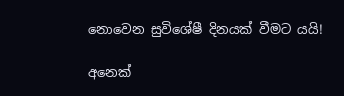නොවෙන සුවිශේෂී දිනයක් වීමට යයි!

අනෙක්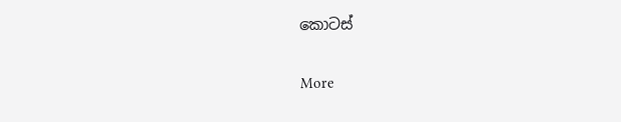කොටස්

More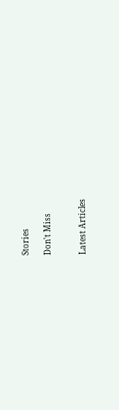Stories

Don't Miss


Latest Articles